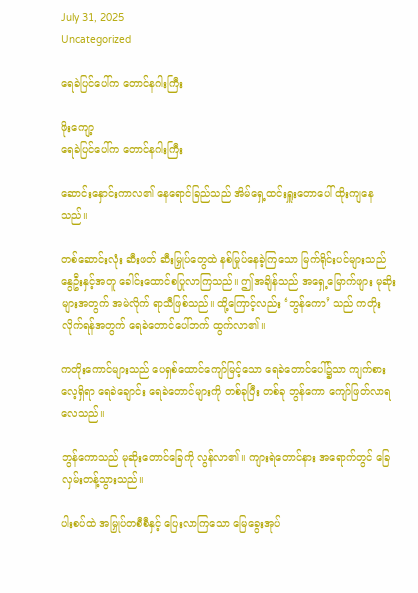July 31, 2025
Uncategorized

ရေခဲပြင်ပေါ်က တောင်နဂါးကြီး

ဖိုးကျော့
ရေခဲပြင်ပေါ်က တောင်နဂါးကြီး

ဆောင်းနှောင်းကာလ၏ နေရောင်ခြည်သည် အိမ်ရှေ့ထင်းရှူးတောပေါ် ထိုးကျနေသည်။

တစ်ဆောင်းလုံး ဆီးဖတ် ဆီးမြှုပ်တွေထဲ နစ်မြုပ်နေခဲ့ကြသော မြက်ရိုင်းပင်များသည် နွေဦးနှင့်အတူ ခေါင်းထောင်စပြုလာကြသည်။ ဤအချိန်သည် အရှေ့မြောက်ဖျား မုဆိုးများအတွက် အမဲလိုက် ရာသီဖြစ်သည်။ ထို့ကြောင့်လည်း ‘ဘွန်ကော’ သည် ကတိုးလိုက်ရန်အတွက် ရေခဲတောင်ပေါ်ဘက် ထွက်လာ၏။

ကတိုးကောင်များသည် ပေရှစ်ထောင်ကျော်မြင့်သော ရေခဲတောင်ပေါ်၌သာ ကျက်စားလေ့ရှိရာ ရေခဲချောင်း ရေခဲတောင်များကို တစ်ခုပြီး တစ်ခု ဘွန်ကော ကျော်ဖြတ်လာရလေသည်။

ဘွန်ကောသည် မုဆိုးတောင်ခြေကို လွန်လာ၏။ ကျားရဲတောင်နား အရောက်တွင် ခြေလှမ်းတန့်သွားသည်။

ပါးစပ်ထဲ အမြှုပ်တစီစီနှင့် ပြေးလာကြသော မြေခွေးအုပ်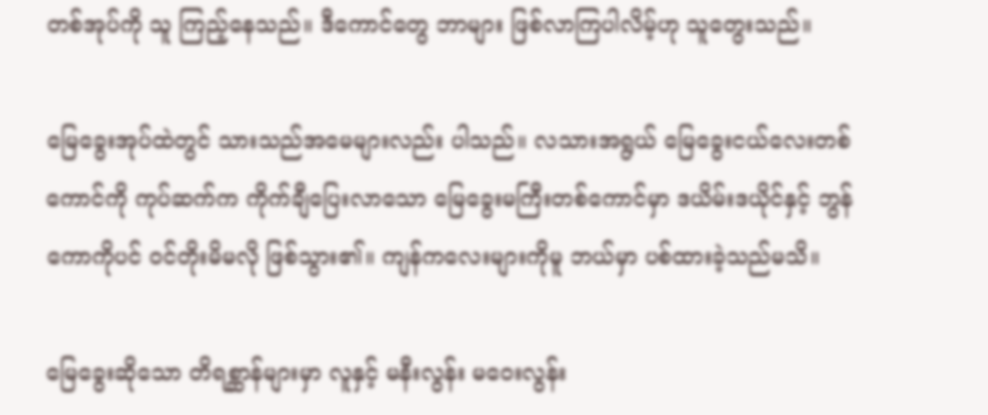တစ်အုပ်ကို သူ ကြည့်နေသည်။ ဒီကောင်တွေ ဘာများ ဖြစ်လာကြပါလိမ့်ဟု သူတွေးသည်။

မြေခွေးအုပ်ထဲတွင် သားသည်အမေများလည်း ပါသည်။ လသားအရွယ် မြေခွေးငယ်လေးတစ်ကောင်ကို ကုပ်ဆက်က ကိုက်ချီပြေးလာသော မြေခွေးမကြီးတစ်ကောင်မှာ ဒယိမ်းဒယိုင်နှင့် ဘွန်ကောကိုပင် ဝင်တိုးမိမလို ဖြစ်သွား၏။ ကျန်ကလေးများကိုမူ ဘယ်မှာ ပစ်ထားခဲ့သည်မသိ။

မြေခွေးဆိုသော တိရစ္ဆာန်များမှာ လူနှင့် မနီးလွန်း မဝေးလွန်း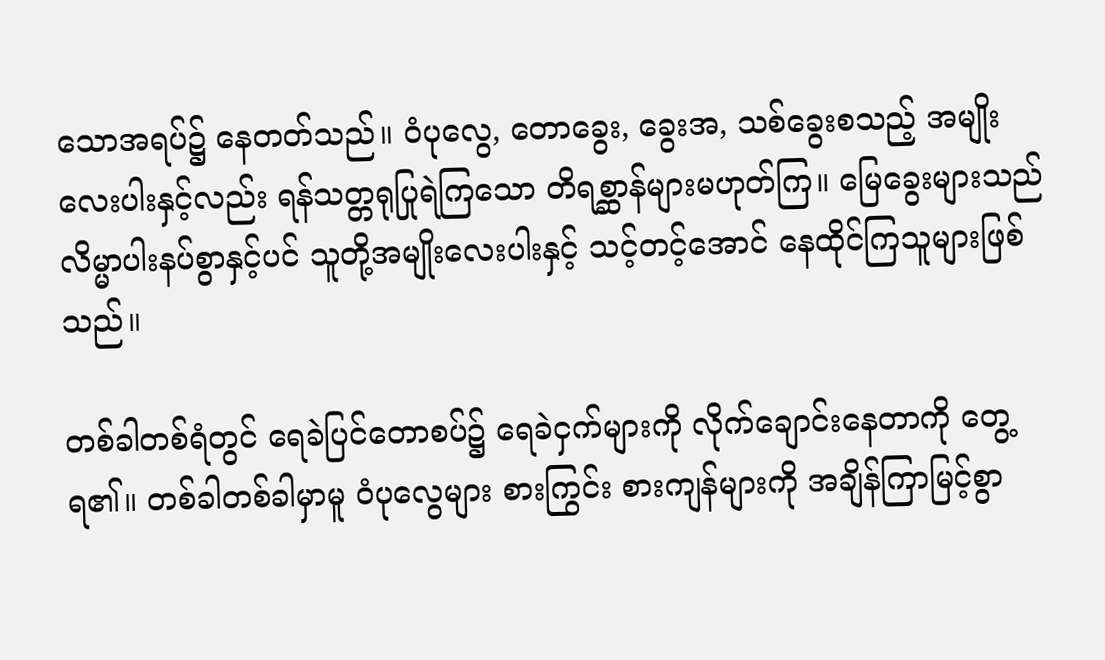သောအရပ်၌ နေတတ်သည်။ ဝံပုလွေ, တောခွေး, ခွေးအ, သစ်ခွေးစသည့် အမျိုးလေးပါးနှင့်လည်း ရန်သတ္တရုပြုရဲကြသော တိရစ္ဆာန်များမဟုတ်ကြ။ မြေခွေးများသည် လိမ္မာပါးနပ်စွာနှင့်ပင် သူတို့အမျိုးလေးပါးနှင့် သင့်တင့်အောင် နေထိုင်ကြသူများဖြစ်သည်။

တစ်ခါတစ်ရံတွင် ရေခဲပြင်တောစပ်၌ ရေခဲငှက်များကို လိုက်ချောင်းနေတာကို တွေ့ရ၏။ တစ်ခါတစ်ခါမှာမူ ဝံပုလွေများ စားကြွင်း စားကျန်များကို အချိန်ကြာမြင့်စွာ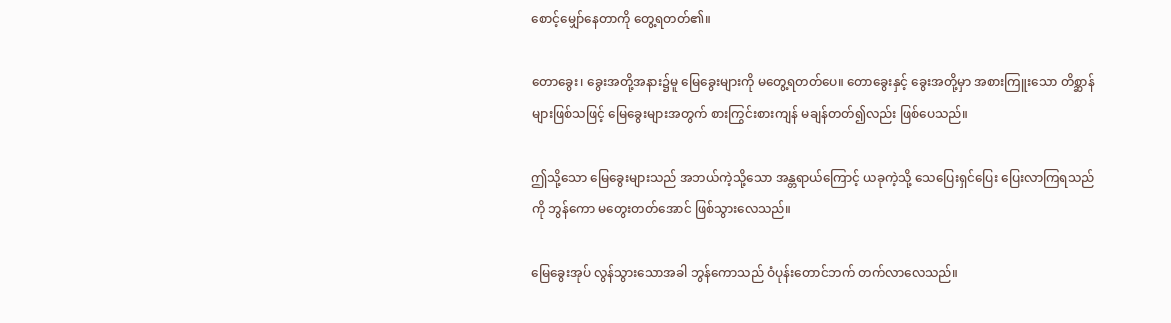စောင့်မျှော်နေတာကို တွေ့ရတတ်၏။

တောခွေး၊ ခွေးအတို့အနား၌မူ မြေခွေးများကို မတွေ့ရတတ်ပေ။ တောခွေးနှင့် ခွေးအတို့မှာ အစားကြူးသော တိစ္ဆာန်များဖြစ်သဖြင့် မြေခွေးများအတွက် စားကြွင်းစားကျန် မချန်တတ်၍လည်း ဖြစ်ပေသည်။

ဤသို့သော မြေခွေးများသည် အဘယ်ကဲ့သို့သော အန္တရာယ်ကြောင့် ယခုကဲ့သို့ သေပြေးရှင်ပြေး ပြေးလာကြရသည်ကို ဘွန်ကော မတွေးတတ်အောင် ဖြစ်သွားလေသည်။

မြေခွေးအုပ် လွန်သွားသောအခါ ဘွန်ကောသည် ဝံပုန်းတောင်ဘက် တက်လာလေသည်။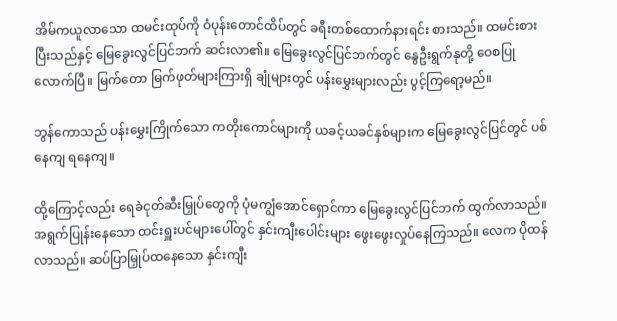အိမ်ကယူလာသော ထမင်းထုပ်ကို ဝံပုန်းတောင်ထိပ်တွင် ခရီးတစ်ထောက်နားရင်း စားသည်။ ထမင်းစားပြီးသည်နှင့် မြေခွေးလွင်ပြင်ဘက် ဆင်းလာ၏။ မြေခွေးလွင်ပြင်ဘက်တွင် နွေဦးရွက်နုတို့ ဝေစပြု လောက်ပြီ။ မြက်တော မြက်ဖုတ်များကြားရှိ ချုံများတွင် ပန်းမွှေးများလည်း ပွင့်ကြရော့မည်။

ဘွန်ကောသည် ပန်းမွှေးကြိုက်သော ကတိုးကောင်များကို ယခင့်ယခင်နှစ်များက မြေခွေးလွင်ပြင်တွင် ပစ်နေကျ ရနေကျ။

ထို့ကြောင့်လည်း ရေခဲငုတ်ဆီးမြှုပ်တွေကို ပုံမကျွံအောင်ရှောင်ကာ မြေခွေးလွင်ပြင်ဘက် ထွက်လာသည်။ အရွက်ပြုန်းနေသော ထင်းရှူးပင်များပေါ်တွင် နှင်းကျီးပေါင်းများ ဖွေးဖွေးလှုပ်နေကြသည်။ လေက ပိုထန်လာသည်။ ဆပ်ပြာမြှုပ်ထနေသော နှင်းကျီး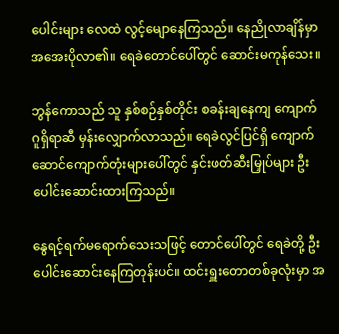ပေါင်းများ လေထဲ လွင့်မျောနေကြသည်။ နေညိုလာချိန်မှာ အအေးပိုလာ၏။ ရေခဲတောင်ပေါ်တွင် ဆောင်းမကုန်သေး။

ဘွန်ကောသည် သူ နှစ်စဉ်နှစ်တိုင်း စခန်းချနေကျ ကျောက်ဂူရှိရာဆီ မှန်းလျှောက်လာသည်။ ရေခဲလွင်ပြင်ရှိ ကျောက်ဆောင်ကျောက်တုံးများပေါ်တွင် နှင်းဖတ်ဆီးမြှုပ်များ ဦးပေါင်းဆောင်းထားကြသည်။

နွေရင့်ရက်မရောက်သေးသဖြင့် တောင်ပေါ်တွင် ရေခဲတို့ ဦးပေါင်းဆောင်းနေကြတုန်းပင်။ ထင်းရှူးတောတစ်ခုလုံးမှာ အ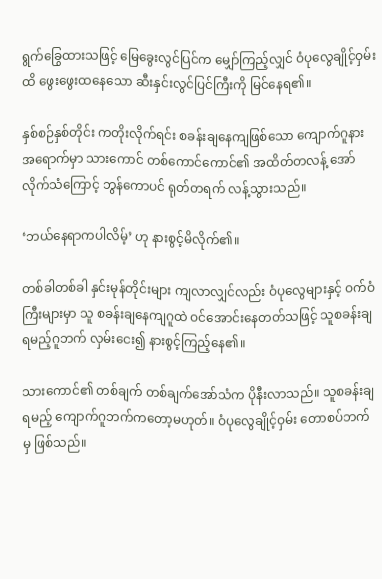ရွက်ခြွေထားသဖြင့် မြေခွေးလွင်ပြင်က မျှော်ကြည့်လျှင် ဝံပုလွေချိုင့်ဝှမ်းထိ ဖွေးဖွေးထနေသော ဆီးနှင်းလွင်ပြင်ကြီးကို မြင်နေရ၏။

နှစ်စဉ်နှစ်တိုင်း ကတိုးလိုက်ရင်း စခန်းချနေကျဖြစ်သော ကျောက်ဂူနားအရောက်မှာ သားကောင် တစ်ကောင်ကောင်၏ အထိတ်တလန့် အော်လိုက်သံကြောင့် ဘွန်ကောပင် ရုတ်တရက် လန့်သွားသည်။

‘ဘယ်နေရာကပါလိမ့်’ ဟု နားစွင့်မိလိုက်၏။

တစ်ခါတစ်ခါ နှင်းမုန်တိုင်းများ ကျလာလျှင်လည်း ဝံပုလွေများနှင့် ဝက်ဝံကြီးများမှာ သူ စခန်းချနေကျဂူထဲ ဝင်အောင်းနေတတ်သဖြင့် သူစခန်းချရမည့်ဂူဘက် လှမ်းငေး၍ နားစွင့်ကြည့်နေ၏။

သားကောင်၏ တစ်ချက် တစ်ချက်အော်သံက ပိုနီးလာသည်။ သူစခန်းချရမည့် ကျောက်ဂူဘက်ကတော့မဟုတ်။ ဝံပုလွေချိုင့်ဝှမ်း တောစပ်ဘက်မှ ဖြစ်သည်။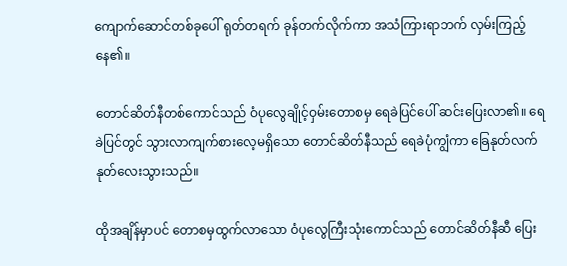ကျောက်ဆောင်တစ်ခုပေါ် ရုတ်တရက် ခုန်တက်လိုက်ကာ အသံကြားရာဘက် လှမ်းကြည့်နေ၏။

တောင်ဆိတ်နီတစ်ကောင်သည် ဝံပုလွေချိုင့်ဝှမ်းတောစမှ ရေခဲပြင်ပေါ် ဆင်းပြေးလာ၏။ ရေခဲပြင်တွင် သွားလာကျက်စားလေ့မရှိသော တောင်ဆိတ်နီသည် ရေခဲပုံကျွံကာ ခြေနုတ်လက်နုတ်လေးသွားသည်။

ထိုအချိန်မှာပင် တောစမှထွက်လာသော ဝံပုလွေကြီးသုံးကောင်သည် တောင်ဆိတ်နီဆီ ပြေး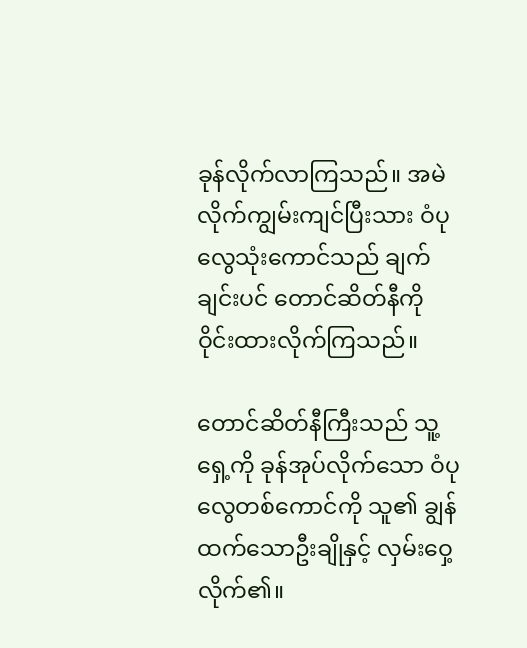ခုန်လိုက်လာကြသည်။ အမဲလိုက်ကျွမ်းကျင်ပြီးသား ဝံပုလွေသုံးကောင်သည် ချက်ချင်းပင် တောင်ဆိတ်နီကို ဝိုင်းထားလိုက်ကြသည်။

တောင်ဆိတ်နီကြီးသည် သူ့ရှေ့ကို ခုန်အုပ်လိုက်သော ဝံပုလွေတစ်ကောင်ကို သူ၏ ချွန်ထက်သောဦးချိုနှင့် လှမ်းဝှေ့လိုက်၏။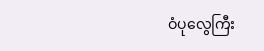ဝံပုလွေကြီး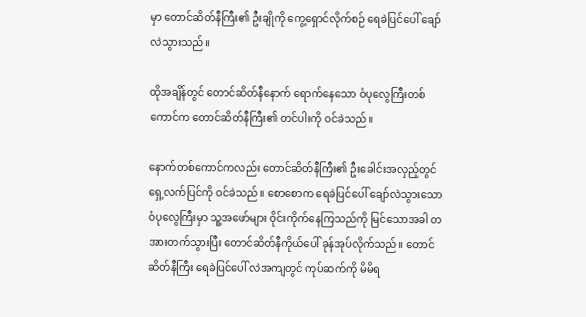မှာ တောင်ဆိတ်နီကြီး၏ ဦးချိုကို ကွေ့ရှောင်လိုက်စဉ် ရေခဲပြင်ပေါ် ချော်လဲသွားသည်။

ထိုအချိန်တွင် တောင်ဆိတ်နီနောက် ရောက်နေသော ဝံပုလွေကြီးတစ်ကောင်က တောင်ဆိတ်နီကြီး၏ တင်ပါးကို ဝင်ခဲသည်။

နောက်တစ်ကောင်ကလည်း တောင်ဆိတ်နီကြီး၏ ဦးခေါင်းအလှည့်တွင် ရှေ့လက်ပြင်ကို ဝင်ခဲသည်။ စောစောက ရေခဲပြင်ပေါ် ချော်လဲသွားသော ဝံပုလွေကြီးမှာ သူ့အဖော်များ ဝိုင်းကိုက်နေကြသည်ကို မြင်သောအခါ တအားတက်သွားပြီး တောင်ဆိတ်နီကိုယ်ပေါ် ခုန်အုပ်လိုက်သည်။ တောင်ဆိတ်နီကြီး ရေခဲပြင်ပေါ် လဲအကျတွင် ကုပ်ဆက်ကို မိမိရ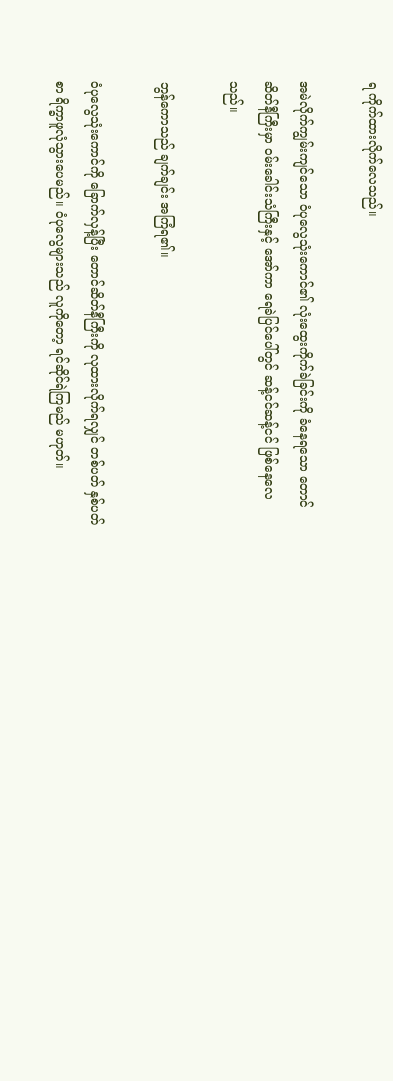ရ ကိုက်ထားလိုက်လေသည်။

အမဲလိုက်ကျွမ်းကျင်သော ဝံပုလွေသုံးကောင်၏ လုံးထွေးကိုက်ခဲခြင်းကို ခံနေရသော တောင်ဆိတ်နီကြီးမှာ ဝမ်းခေါင်းသံကြီးနှင့် အော်ကာ ရေခဲပြင်ပေါ်တွင် ဆန့်ငင်ဆန့်ငင် ဖြစ်နေလေသည်။

ဘွန်ကောသည် ချက်ချင်း အကြံရ၏။

ဝံပုလွေသုံးကောင်ကို ခြောက်လှန့်ပြီး တောင်ဆိတ်နီကြီးကို လုထားလိုက်ရလျှင် တစ်ပတ် နှစ်ပတ်စာ ရိက္ခာဖူလုံသွားပေမည်။ ဝံပုလွေများသည် လူကိုတော့ ရင်ဆိုင်ရဲကြမည် မဟုတ်။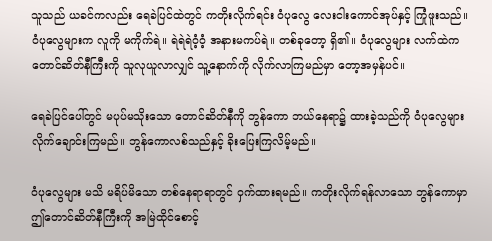သူသည် ယခင်ကလည်း ရေခဲပြင်ထဲတွင် ကတိုးလိုက်ရင်း ဝံပုလွေ လေးငါးကောင်အုပ်နှင့် ကြုံဖူးသည်။ ဝံပုလွေများက လူကို မကိုက်ရဲ။ ရဲရဲရဲဝံ့ဝံ့ အနားမကပ်ရဲ။ တစ်ခုတော့ ရှိ၏။ ဝံပုလွေများ လက်ထဲက တောင်ဆိတ်နီကြီးကို သူလုယူလာလျှင် သူ့နောက်ကို လိုက်လာကြမည်မှာ တော့အမှန်ပင်။

ရေခဲပြင်ပေါ်တွင် မပုပ်မသိုးသော တောင်ဆိတ်နီကို ဘွန်ကော ဘယ်နေရာ၌ ထားခဲ့သည်ကို ဝံပုလွေများလိုက်ချောင်းကြမည်။ ဘွန်ကောလစ်သည်နှင့် ခိုးပြေးကြလိမ့်မည်။

ဝံပုလွေများ မသိ မရိပ်မိသော တစ်နေရာရာတွင် ဝှက်ထားရမည်။ ကတိုးလိုက်ရန်လာသော ဘွန်ကောမှာ ဤတောင်ဆိတ်နီကြီးကို အမြဲထိုင်စောင့်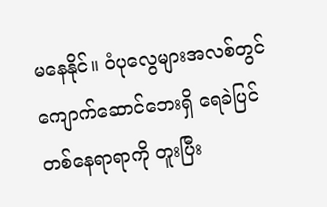မနေနိုင်။ ဝံပုလွေများအလစ်တွင် ကျောက်ဆောင်ဘေးရှိ ရေခဲပြင်တစ်နေရာရာကို တူးပြီး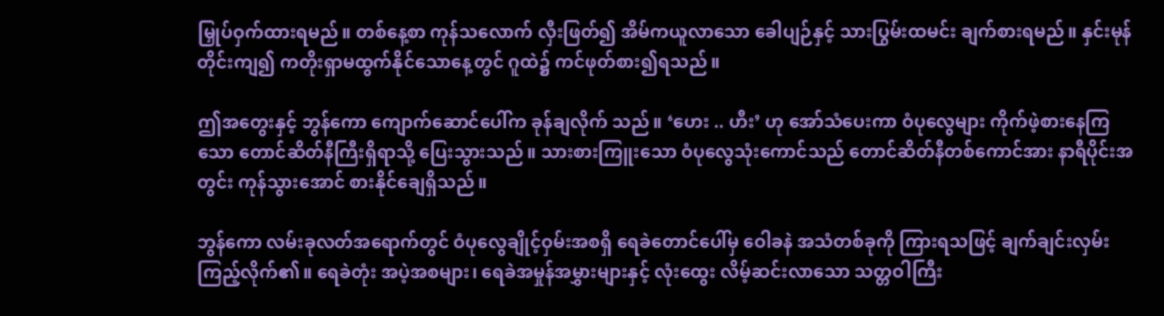မြှုပ်ဝှက်ထားရမည်။ တစ်နေ့စာ ကုန်သလောက် လှီးဖြတ်၍ အိမ်ကယူလာသော ခေါပျဉ်နှင့် သားပြွမ်းထမင်း ချက်စားရမည်။ နှင်းမုန်တိုင်းကျ၍ ကတိုးရှာမထွက်နိုင်သောနေ့တွင် ဂူထဲ၌ ကင်ဖုတ်စား၍ရသည်။

ဤအတွေးနှင့် ဘွန်ကော ကျောက်ဆောင်ပေါ်က ခုန်ချလိုက် သည်။ ‘ဟေး .. ဟီး’ ဟု အော်သံပေးကာ ဝံပုလွေများ ကိုက်ဖဲ့စားနေကြသော တောင်ဆိတ်နီကြီးရှိရာသို့ ပြေးသွားသည်။ သားစားကြူးသော ဝံပုလွေသုံးကောင်သည် တောင်ဆိတ်နီတစ်ကောင်အား နာရီပိုင်းအတွင်း ကုန်သွားအောင် စားနိုင်ချေရှိသည်။

ဘွန်ကော လမ်းခုလတ်အရောက်တွင် ဝံပုလွေချိုင့်ဝှမ်းအစရှိ ရေခဲတောင်ပေါ်မှ ဝေါခနဲ အသံတစ်ခုကို ကြားရသဖြင့် ချက်ချင်းလှမ်း ကြည့်လိုက်၏။ ရေခဲတုံး အပဲ့အစများ၊ ရေခဲအမှုန်အမွှားများနှင့် လုံးထွေး လိမ့်ဆင်းလာသော သတ္တဝါကြီး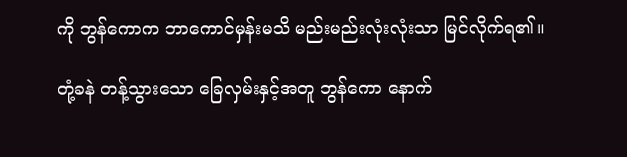ကို ဘွန်ကောက ဘာကောင်မှန်းမသိ မည်းမည်းလုံးလုံးသာ မြင်လိုက်ရ၏။

တုံ့ခနဲ တန့်သွားသော ခြေလှမ်းနှင့်အတူ ဘွန်ကော နောက်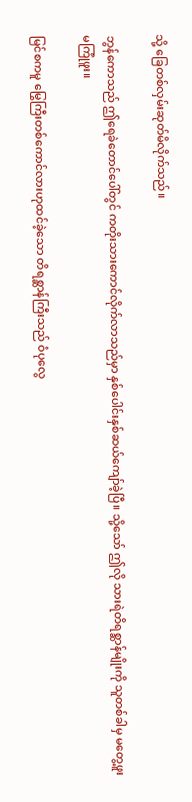သို့ ခြေတစ်လှမ်းဆုတ်မိလိုက်သည်။

ဘွန်ကောသည် ဤရေခဲတောင်ပေါ်တွင် ကတိုးသားကောင်လိုက်လာသည်မှာ နှစ်ပေါင်းနှစ်ဆယ်ကျော်ခဲ့ပြီ။ သို့သော် ဤလို သားရဲတိရစ္ဆာန်မျိုးကို သူတစ်ခါမှ မတွေ့ဖူး မကြုံဖူး။

မြင်စကမူ မြွေကြီးတစ်ကောင်လားဟုထင်ခဲ့သော တိရစ္ဆာန်ကြီးသည် ဝံပုလွေ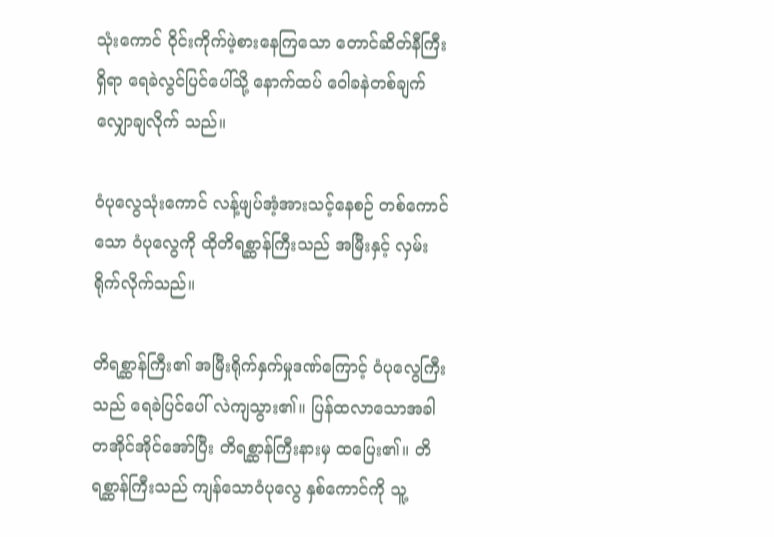သုံးကောင် ဝိုင်းကိုက်ဖဲ့စားနေကြသော တောင်ဆိတ်နီကြီးရှိရာ ရေခဲလွင်ပြင်ပေါ်သို့ နောက်ထပ် ဝေါခနဲတစ်ချက် လျှောချလိုက် သည်။

ဝံပုလွေသုံးကောင် လန့်ဖျပ်အံ့အားသင့်နေစဉ် တစ်ကောင်သော ဝံပုလွေကို ထိုတိရစ္ဆာန်ကြီးသည် အမြီးနှင့် လှမ်းရိုက်လိုက်သည်။

တိရစ္ဆာန်ကြီး၏ အမြီးရိုက်နှက်မှုဒဏ်ကြောင့် ဝံပုလွေကြီးသည် ရေခဲပြင်ပေါ် လဲကျသွား၏။ ပြန်ထလာသောအခါ တအိုင်အိုင်အော်ပြီး တိရစ္ဆာန်ကြီးနားမှ ထပြေး၏။ တိရစ္ဆာန်ကြီးသည် ကျန်သောဝံပုလွေ နှစ်ကောင်ကို သူ့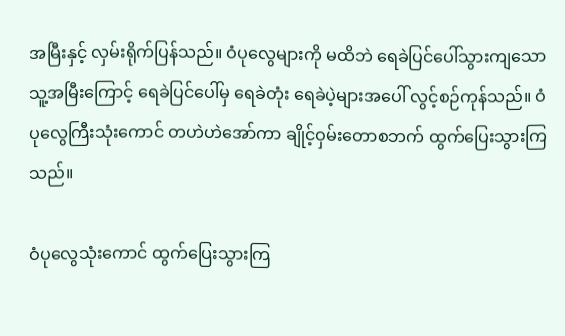အမြီးနှင့် လှမ်းရိုက်ပြန်သည်။ ဝံပုလွေများကို မထိဘဲ ရေခဲပြင်ပေါ်သွားကျသော သူ့အမြီးကြောင့် ရေခဲပြင်ပေါ်မှ ရေခဲတုံး ရေခဲပဲ့များအပေါ် လွင့်စဉ်ကုန်သည်။ ဝံပုလွေကြီးသုံးကောင် တဟဲဟဲအော်ကာ ချိုင့်ဝှမ်းတောစဘက် ထွက်ပြေးသွားကြသည်။

ဝံပုလွေသုံးကောင် ထွက်ပြေးသွားကြ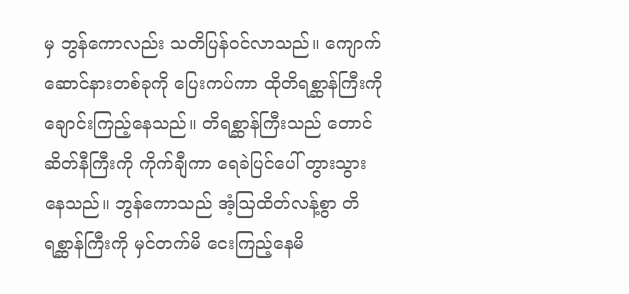မှ ဘွန်ကောလည်း သတိပြန်ဝင်လာသည်။ ကျောက်ဆောင်နားတစ်ခုကို ပြေးကပ်ကာ ထိုတိရစ္ဆာန်ကြီးကို ချောင်းကြည့်နေသည်။ တိရစ္ဆာန်ကြီးသည် တောင်ဆိတ်နီကြီးကို ကိုက်ချီကာ ရေခဲပြင်ပေါ် တွားသွားနေသည်။ ဘွန်ကောသည် အံ့ဩထိတ်လန့်စွာ တိရစ္ဆာန်ကြီးကို မှင်တက်မိ ငေးကြည့်နေမိ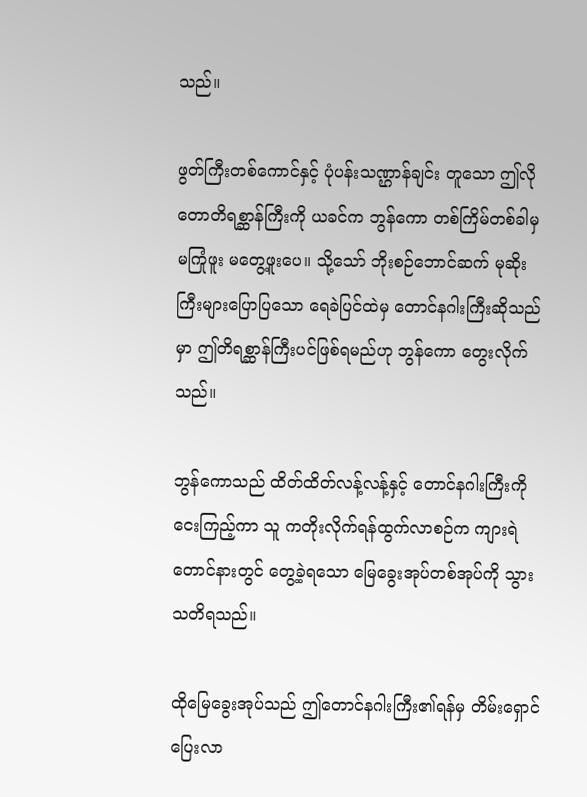သည်။

ဖွတ်ကြီးတစ်ကောင်နှင့် ပုံပန်းသဏ္ဌာန်ချင်း တူသော ဤလို တောတိရစ္ဆာန်ကြီးကို ယခင်က ဘွန်ကော တစ်ကြိမ်တစ်ခါမှ မကြုံဖူး မတွေ့ဖူးပေ။ သို့သော် ဘိုးစဉ်ဘောင်ဆက် မုဆိုးကြီးများပြောပြသော ရေခဲပြင်ထဲမှ တောင်နဂါးကြီးဆိုသည်မှာ ဤတိရစ္ဆာန်ကြီးပင်ဖြစ်ရမည်ဟု ဘွန်ကော တွေးလိုက်သည်။

ဘွန်ကောသည် ထိတ်ထိတ်လန့်လန့်နှင့် တောင်နဂါးကြီးကို ငေးကြည့်ကာ သူ ကတိုးလိုက်ရန်ထွက်လာစဉ်က ကျားရဲတောင်နားတွင် တွေ့ခဲ့ရသော မြေခွေးအုပ်တစ်အုပ်ကို သွားသတိရသည်။

ထိုမြေခွေးအုပ်သည် ဤတောင်နဂါးကြီး၏ရန်မှ တိမ်းရှောင်ပြေးလာ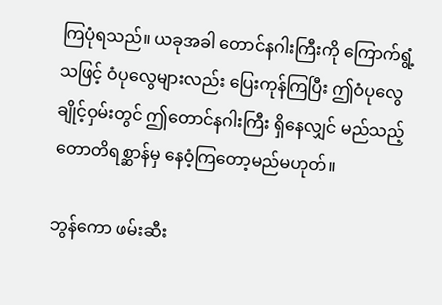ကြပုံရသည်။ ယခုအခါ တောင်နဂါးကြီးကို ကြောက်ရွံ့သဖြင့် ဝံပုလွေများလည်း ပြေးကုန်ကြပြီး ဤဝံပုလွေချိုင့်ဝှမ်းတွင် ဤတောင်နဂါးကြီး ရှိနေလျှင် မည်သည့်တောတိရစ္ဆာန်မှ နေဝံ့ကြတော့မည်မဟုတ်။

ဘွန်ကော ဖမ်းဆီး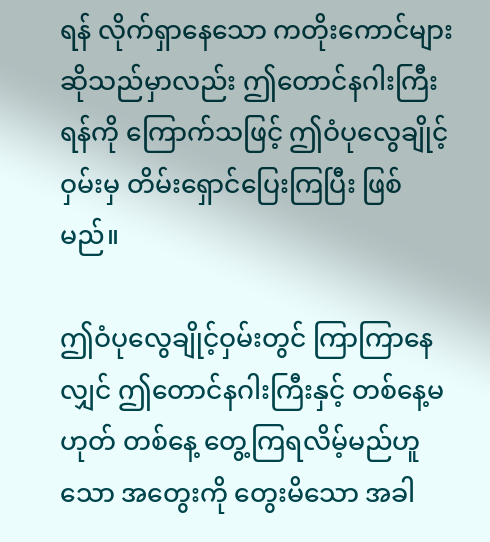ရန် လိုက်ရှာနေသော ကတိုးကောင်များဆိုသည်မှာလည်း ဤတောင်နဂါးကြီးရန်ကို ကြောက်သဖြင့် ဤဝံပုလွေချိုင့်ဝှမ်းမှ တိမ်းရှောင်ပြေးကြပြီး ဖြစ်မည်။

ဤဝံပုလွေချိုင့်ဝှမ်းတွင် ကြာကြာနေလျှင် ဤတောင်နဂါးကြီးနှင့် တစ်နေ့မဟုတ် တစ်နေ့ တွေ့ကြရလိမ့်မည်ဟူသော အတွေးကို တွေးမိသော အခါ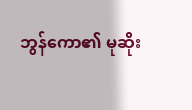ဘွန်ကော၏ မုဆိုး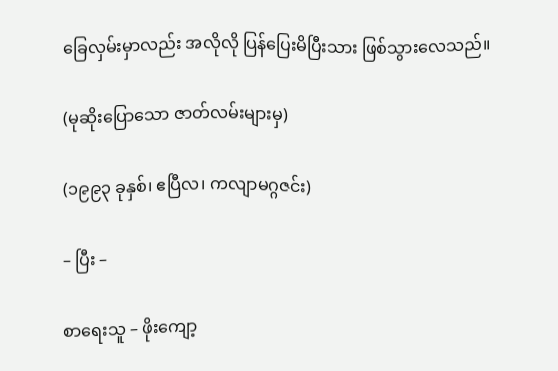ခြေလှမ်းမှာလည်း အလိုလို ပြန်ပြေးမိပြီးသား ဖြစ်သွားလေသည်။

(မုဆိုးပြောသော ဇာတ်လမ်းများမှ)

(၁၉၉၃ ခုနှစ်၊ ဧပြီလ၊ ကလျာမဂ္ဂဇင်း)

– ပြီး –

စာရေးသူ – ဖိုးကျော့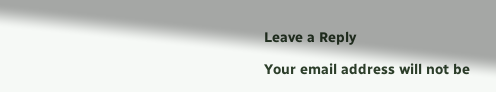Leave a Reply

Your email address will not be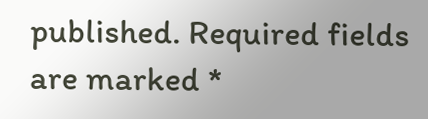published. Required fields are marked *